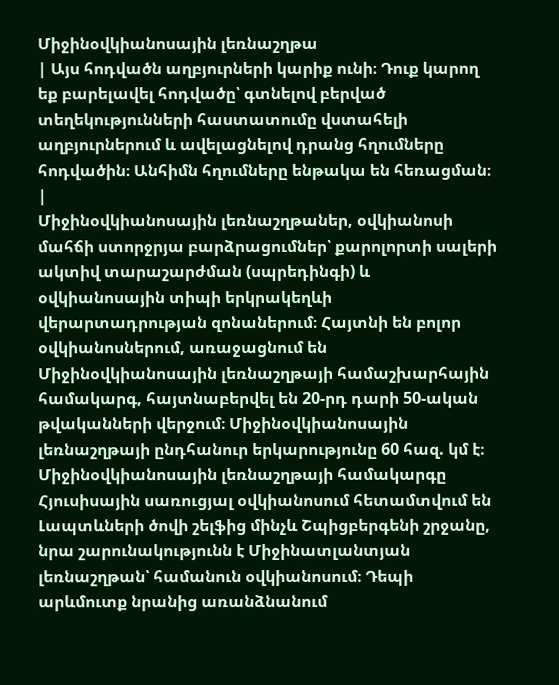Միջինօվկիանոսային լեռնաշղթա
| Այս հոդվածն աղբյուրների կարիք ունի։ Դուք կարող եք բարելավել հոդվածը՝ գտնելով բերված տեղեկությունների հաստատումը վստահելի աղբյուրներում և ավելացնելով դրանց հղումները հոդվածին։ Անհիմն հղումները ենթակա են հեռացման։ |
Միջինօվկիանոսային լեռնաշղթաներ, օվկիանոսի մահճի ստորջրյա բարձրացումներ՝ քարոլորտի սալերի ակտիվ տարաշարժման (սպրեդինգի) և օվկիանոսային տիպի երկրակեղևի վերարտադրության զոնաներում։ Հայտնի են բոլոր օվկիանոսներում, առաջացնում են Միջինօվկիանոսային լեռնաշղթայի համաշխարհային համակարգ, հայտնաբերվել են 20-րդ դարի 50-ական թվականների վերջում։ Միջինօվկիանոսային լեռնաշղթայի ընդհանուր երկարությունը 60 հազ. կմ է։ Միջինօվկիանոսային լեռնաշղթայի համակարգը Հյուսիսային սառուցյալ օվկիանոսում հետամտվում են Լապտևների ծովի շելֆից մինչև Շպիցբերգենի շրջանը, նրա շարունակությունն է Միջինատլանտյան լեռնաշղթան՝ համանուն օվկիանոսում։ Դեպի արևմուտք նրանից առանձնանում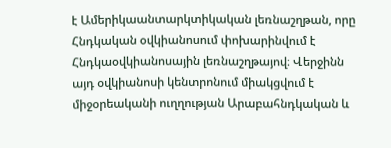է Ամերիկաանտարկտիկական լեռնաշղթան, որը Հնդկական օվկիանոսում փոխարինվում է Հնդկաօվկիանոսային լեռնաշղթայով։ Վերջինն այդ օվկիանոսի կենտրոնում միակցվում է միջօրեականի ուղղության Արաբահնդկական և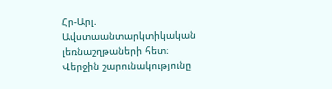Հր-Արլ. Ավստաանտարկտիկական լեռնաշղթաների հետ։ Վերջին շարունակությունը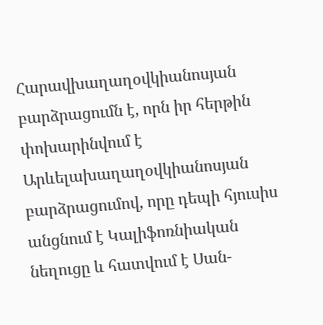Հարավխաղաղօվկիանոսյան բարձրացումն է, որն իր հերթին փոխարինվում է Արևելախաղաղօվկիանոսյան բարձրացումով, որը դեպի հյուսիս անցնում է Կալիֆոռնիական նեղուցը և հատվում է Սան-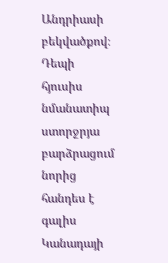Անդրիասի բեկվածքով։ Դեպի հյուսիս նմանատիպ ստորջրյա բարձրացում նորից հանդես է գալիս Կանադայի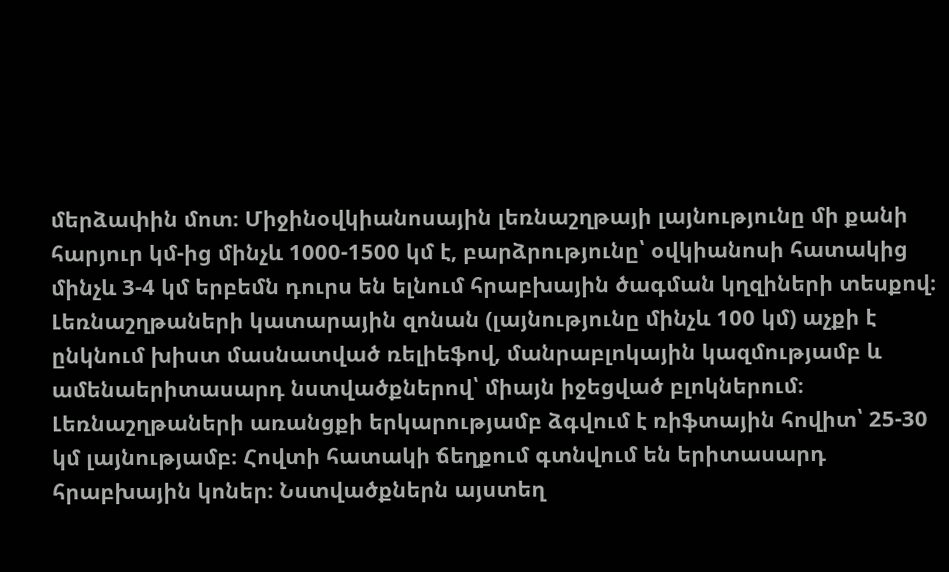մերձափին մոտ։ Միջինօվկիանոսային լեռնաշղթայի լայնությունը մի քանի հարյուր կմ-ից մինչև 1000-1500 կմ է, բարձրությունը՝ օվկիանոսի հատակից մինչև 3-4 կմ երբեմն դուրս են ելնում հրաբխային ծագման կղզիների տեսքով։ Լեռնաշղթաների կատարային զոնան (լայնությունը մինչև 100 կմ) աչքի է ընկնում խիստ մասնատված ռելիեֆով, մանրաբլոկային կազմությամբ և ամենաերիտասարդ նստվածքներով՝ միայն իջեցված բլոկներում։ Լեռնաշղթաների առանցքի երկարությամբ ձգվում է ռիֆտային հովիտ՝ 25-30 կմ լայնությամբ։ Հովտի հատակի ճեղքում գտնվում են երիտասարդ հրաբխային կոներ։ Նստվածքներն այստեղ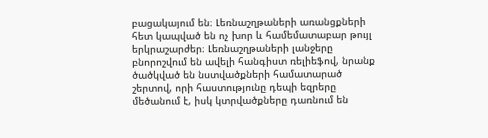բացակայում են։ Լեռնաշղթաների առանցքների հետ կապված են ոչ խոր և համեմատաբար թույլ երկրաշարժեր։ Լեռնաշղթաների լանջերը բնորոշվում են ավելի հանգիստ ռելիեֆով, նրանք ծածկված են նստվածքների համատարած շերտով, որի հաստությունը դեպի եզրերը մեծանում է, իսկ կտրվածքները դառնում են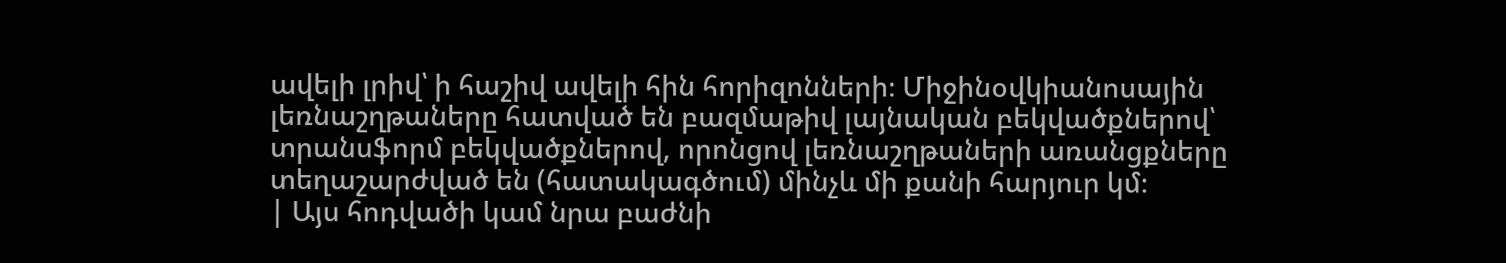ավելի լրիվ՝ ի հաշիվ ավելի հին հորիզոնների։ Միջինօվկիանոսային լեռնաշղթաները հատված են բազմաթիվ լայնական բեկվածքներով՝ տրանսֆորմ բեկվածքներով, որոնցով լեռնաշղթաների առանցքները տեղաշարժված են (հատակագծում) մինչև մի քանի հարյուր կմ։
| Այս հոդվածի կամ նրա բաժնի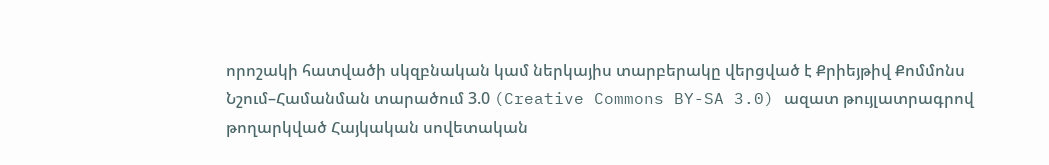որոշակի հատվածի սկզբնական կամ ներկայիս տարբերակը վերցված է Քրիեյթիվ Քոմմոնս Նշում–Համանման տարածում 3.0 (Creative Commons BY-SA 3.0) ազատ թույլատրագրով թողարկված Հայկական սովետական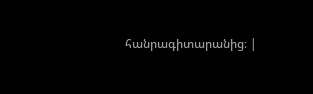հանրագիտարանից։ |